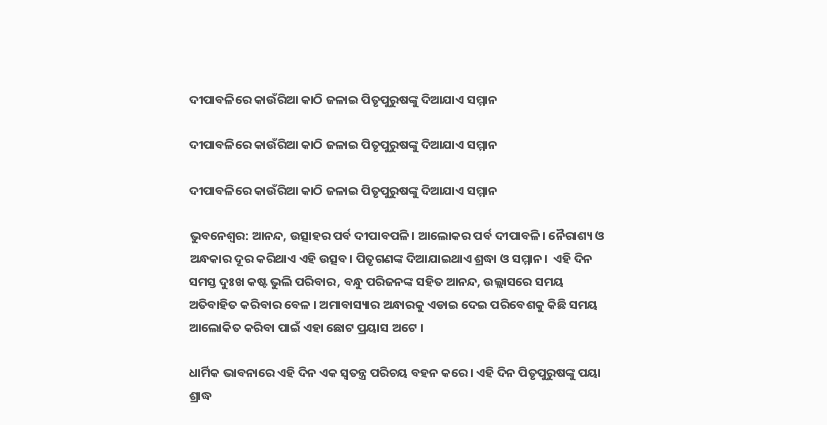ଦୀପାବଳିରେ କାଉଁରିଆ କାଠି ଜଳାଇ ପିତୃପୁରୁଷଙ୍କୁ ଦିଆଯାଏ ସମ୍ମାନ

ଦୀପାବଳିରେ କାଉଁରିଆ କାଠି ଜଳାଇ ପିତୃପୁରୁଷଙ୍କୁ ଦିଆଯାଏ ସମ୍ମାନ

ଦୀପାବଳିରେ କାଉଁରିଆ କାଠି ଜଳାଇ ପିତୃପୁରୁଷଙ୍କୁ ଦିଆଯାଏ ସମ୍ମାନ

ଭୁବନେଶ୍ୱର: ଆନନ୍ଦ, ଉତ୍ସାହର ପର୍ବ ଦୀପାବପଳି। ଆଲୋକର ପର୍ବ ଦୀପାବଳି। ନୈରାଶ୍ୟ ଓ ଅନ୍ଧକାର ଦୂର କରିଥାଏ ଏହି ଉତ୍ସବ। ପିତୃଗଣଙ୍କ ଦିଆଯାଇଥାଏ ଶ୍ରଦ୍ଧା ଓ ସମ୍ମାନ।  ଏହି ଦିନ ସମସ୍ତ ଦୁଃଖ କଷ୍ଟ ଭୁଲି ପରିବାର, ବନ୍ଧୁ ପରିଜନଙ୍କ ସହିତ ଆନନ୍ଦ, ଉଲ୍ଲାସରେ ସମୟ ଅତିବାହିତ କରିବାର ବେଳ । ଅମାବାସ୍ୟାର ଅନ୍ଧାରକୁ ଏଡାଇ ଦେଇ ପରିବେଶକୁ କିଛି ସମୟ ଆଲୋକିତ କରିବା ପାଇଁ ଏହା ଛୋଟ ପ୍ରୟାସ ଅଟେ ।

ଧାର୍ମିକ ଭାବନାରେ ଏହି ଦିନ ଏକ ସ୍ୱତନ୍ତ୍ର ପରିଚୟ ବହନ କରେ । ଏହି ଦିନ ପିତୃପୁରୁଷଙ୍କୁ ପୟା ଶ୍ରାଦ୍ଧ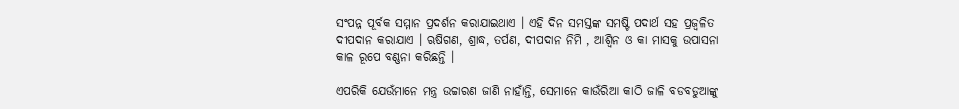ସଂପନ୍ନ ପୂର୍ବକ ସମ୍ମାନ ପ୍ରଦର୍ଶନ କରାଯାଇଥାଏ । ଏହି ଦିନ ସମସ୍ତଙ୍କ ସମଷ୍ଟି ପଦାର୍ଥ ସହ ପ୍ରଜ୍ୱଳିତ ଦୀପଦାନ କରାଯାଏ । ଋଷିଗଣ, ଶ୍ରାଦ୍ଧ, ତର୍ପଣ, ଦୀପଦାନ ନିମି , ଆଶ୍ୱିନ ଓ କା ମାସକୁ ଉପାସନା କାଳ ରୂପେ ବଣ୍ଣନା କରିଛନ୍ତି ।

ଏପରିକି ଯେଉଁମାନେ ମନ୍ତ୍ର ଉଚ୍ଚାରଣ ଜାଣି ନାହାଁନ୍ତି, ସେମାନେ କାଉଁରିଆ କାଠି ଜାଳି ବଡବଡୁଆଙ୍କୁ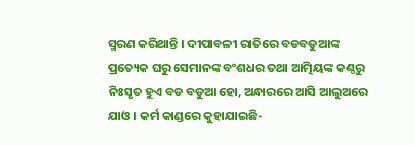ସ୍ମରଣ କରିଥାନ୍ତି । ଦୀପାବଳୀ ରାତିରେ ବଡବଡୁଆଙ୍କ ପ୍ରତ୍ୟେକ ଘରୁ ସେମାନଙ୍କ ବଂଶଧର ତଥା ଆତ୍ମିୟଙ୍କ କଣ୍ଠରୁ ନିଃସୃତ ହୁଏ ବଡ ବଡୁଆ ହୋ, ଅନ୍ଧାରରେ ଆସି ଆଲୁଅରେ ଯାଓ । କର୍ମ କାଣ୍ଡରେ କୁହାଯାଇଛି-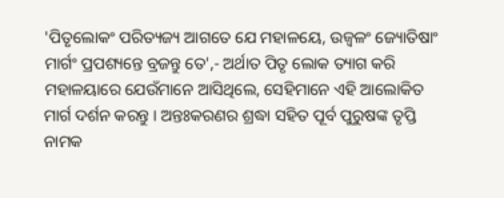'ପିତୃଲୋକଂ ପରିତ୍ୟଜ୍ୟ ଆଗତେ ଯେ ମହାଳୟେ, ଉଜ୍ୱଳଂ ଜ୍ୟୋତିଷାଂ ମାର୍ଗଂ ପ୍ରପଶ୍ୟନ୍ତେ ବ୍ରଜନ୍ତୁ ତେ',- ଅର୍ଥାତ ପିତୃ ଲୋକ ତ୍ୟାଗ କରି ମହାଳୟାରେ ଯେଉଁମାନେ ଆସିଥିଲେ, ସେହିମାନେ ଏହି ଆଲୋକିତ ମାର୍ଗ ଦର୍ଶନ କରନ୍ତୁ । ଅନ୍ତଃକରଣର ଶ୍ରଦ୍ଧା ସହିତ ପୂର୍ବ ପୁରୁଷଙ୍କ ତୃପ୍ତି ନାମକ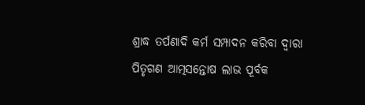ଶ୍ରାଦ୍ଧ ତର୍ପଣାଦି କର୍ମ ସମ୍ପାଦନ କରିବା ଦ୍ୱାରା ପିତୃଗଣ ଆତ୍ମସନ୍ତୋଷ ଲାଭ ପୂର୍ବକ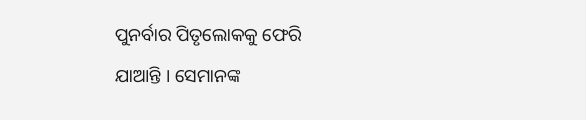ପୁନର୍ବାର ପିତୃଲୋକକୁ ଫେରି ଯାଆନ୍ତି । ସେମାନଙ୍କ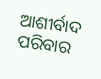ଆଶୀର୍ବାଦ ପରିବାର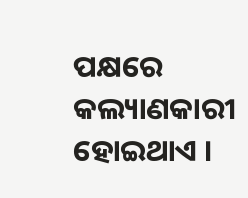ପକ୍ଷରେ କଲ୍ୟାଣକାରୀ ହୋଇଥାଏ ।